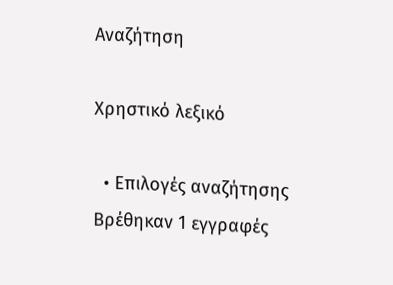Αναζήτηση

Χρηστικό λεξικό

  • Επιλογές αναζήτησης
Βρέθηκαν 1 εγγραφές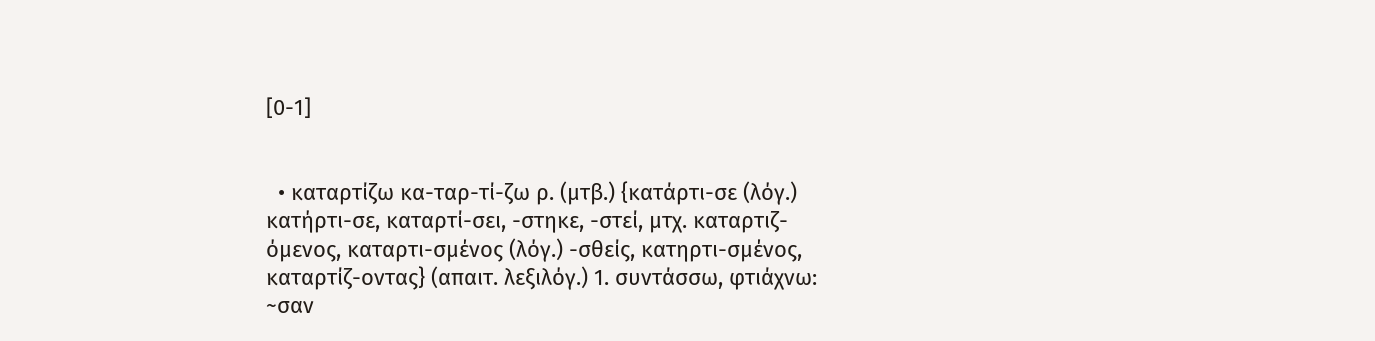[0-1]


  • καταρτίζω κα-ταρ-τί-ζω ρ. (μτβ.) {κατάρτι-σε (λόγ.) κατήρτι-σε, καταρτί-σει, -στηκε, -στεί, μτχ. καταρτιζ-όμενος, καταρτι-σμένος (λόγ.) -σθείς, κατηρτι-σμένος, καταρτίζ-οντας} (απαιτ. λεξιλόγ.) 1. συντάσσω, φτιάχνω: ~σαν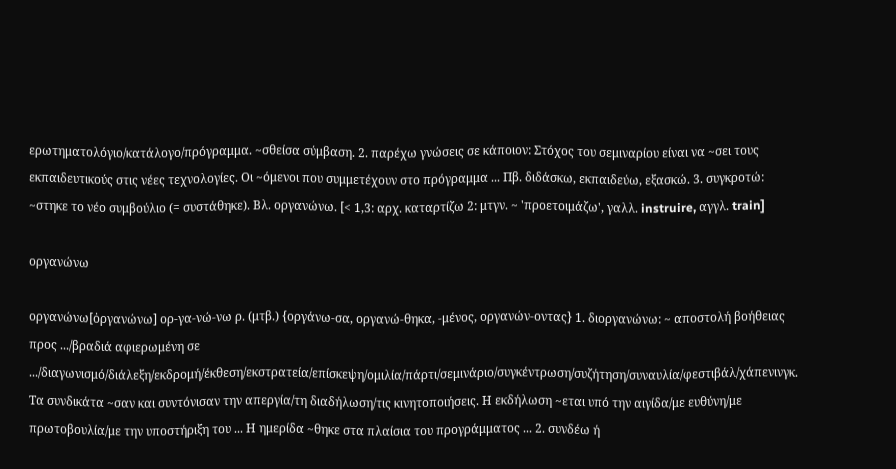ερωτηματολόγιο/κατάλογο/πρόγραμμα. ~σθείσα σύμβαση. 2. παρέχω γνώσεις σε κάποιον: Στόχος του σεμιναρίου είναι να ~σει τους εκπαιδευτικούς στις νέες τεχνολογίες. Οι ~όμενοι που συμμετέχουν στο πρόγραμμα ... Πβ. διδάσκω, εκπαιδεύω, εξασκώ. 3. συγκροτώ: ~στηκε το νέο συμβούλιο (= συστάθηκε). Βλ. οργανώνω. [< 1,3: αρχ. καταρτίζω 2: μτγν. ~ 'προετοιμάζω', γαλλ. instruire, αγγλ. train]

οργανώνω

οργανώνω[ὀργανώνω] ορ-γα-νώ-νω ρ. (μτβ.) {οργάνω-σα, οργανώ-θηκα, -μένος, οργανών-οντας} 1. διοργανώνω: ~ αποστολή βοήθειας προς .../βραδιά αφιερωμένη σε .../διαγωνισμό/διάλεξη/εκδρομή/έκθεση/εκστρατεία/επίσκεψη/ομιλία/πάρτι/σεμινάριο/συγκέντρωση/συζήτηση/συναυλία/φεστιβάλ/χάπενινγκ. Τα συνδικάτα ~σαν και συντόνισαν την απεργία/τη διαδήλωση/τις κινητοποιήσεις. Η εκδήλωση ~εται υπό την αιγίδα/με ευθύνη/με πρωτοβουλία/με την υποστήριξη του ... Η ημερίδα ~θηκε στα πλαίσια του προγράμματος ... 2. συνδέω ή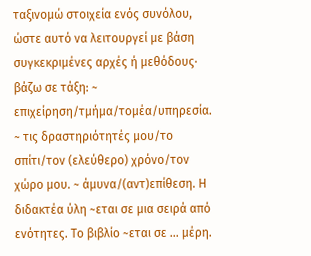ταξινομώ στοιχεία ενός συνόλου, ώστε αυτό να λειτουργεί με βάση συγκεκριμένες αρχές ή μεθόδους· βάζω σε τάξη: ~ επιχείρηση/τμήμα/τομέα/υπηρεσία. ~ τις δραστηριότητές μου/το σπίτι/τον (ελεύθερο) χρόνο/τον χώρο μου. ~ άμυνα/(αντ)επίθεση. Η διδακτέα ύλη ~εται σε μια σειρά από ενότητες. Το βιβλίο ~εται σε ... μέρη.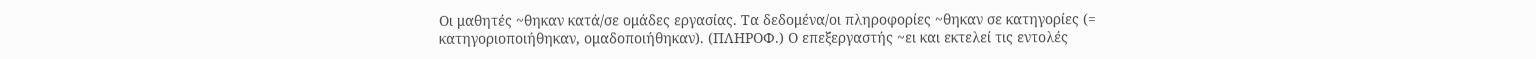Οι μαθητές ~θηκαν κατά/σε ομάδες εργασίας. Τα δεδομένα/οι πληροφορίες ~θηκαν σε κατηγορίες (= κατηγοριοποιήθηκαν, ομαδοποιήθηκαν). (ΠΛΗΡΟΦ.) Ο επεξεργαστής ~ει και εκτελεί τις εντολές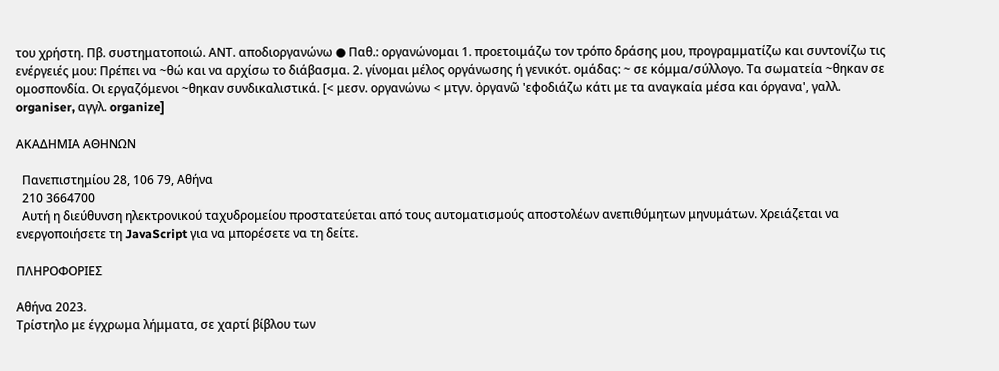του χρήστη. Πβ. συστηματοποιώ. ΑΝΤ. αποδιοργανώνω ● Παθ.: οργανώνομαι 1. προετοιμάζω τον τρόπο δράσης μου, προγραμματίζω και συντονίζω τις ενέργειές μου: Πρέπει να ~θώ και να αρχίσω το διάβασμα. 2. γίνομαι μέλος οργάνωσης ή γενικότ. ομάδας: ~ σε κόμμα/σύλλογο. Τα σωματεία ~θηκαν σε ομοσπονδία. Οι εργαζόμενοι ~θηκαν συνδικαλιστικά. [< μεσν. οργανώνω < μτγν. ὀργανῶ 'εφοδιάζω κάτι με τα αναγκαία μέσα και όργανα', γαλλ. organiser, αγγλ. organize]

ΑΚΑΔΗΜΙΑ ΑΘΗΝΩΝ

  Πανεπιστημίου 28, 106 79, Αθήνα
  210 3664700
  Αυτή η διεύθυνση ηλεκτρονικού ταχυδρομείου προστατεύεται από τους αυτοματισμούς αποστολέων ανεπιθύμητων μηνυμάτων. Χρειάζεται να ενεργοποιήσετε τη JavaScript για να μπορέσετε να τη δείτε.

ΠΛΗΡΟΦΟΡΙΕΣ

Αθήνα 2023.
Τρίστηλο με έγχρωμα λήμματα, σε χαρτί βίβλου των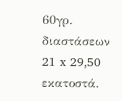60γρ. διαστάσεων 21 x 29,50 εκατοστά.